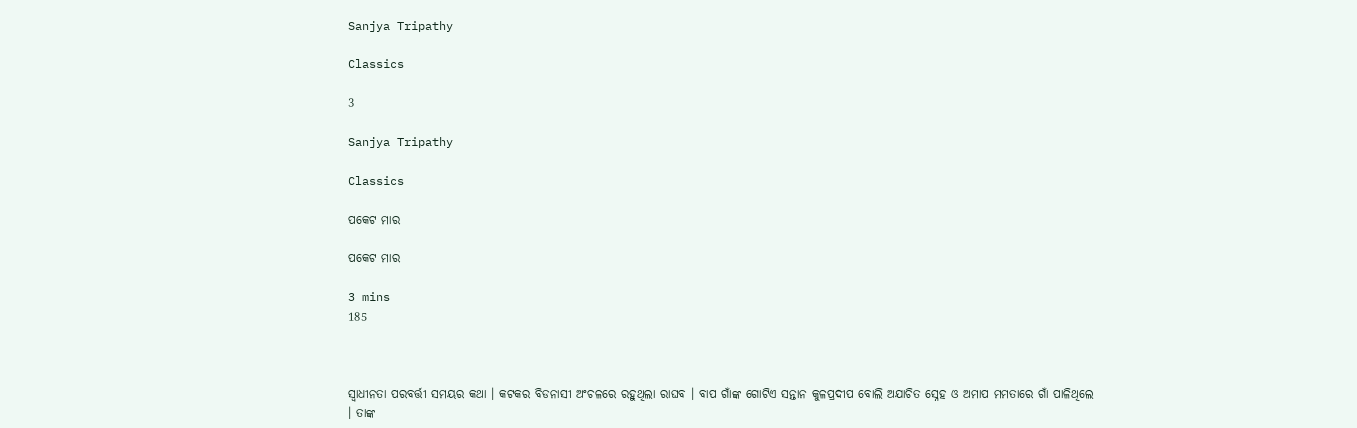Sanjya Tripathy

Classics

3

Sanjya Tripathy

Classics

ପକେଟ ମାର

ପକେଟ ମାର

3 mins
185



ସ୍ଵାଧୀନତା ପରବର୍ତ୍ତୀ ସମୟର କଥା । କଟକର ବିଡନାସୀ ଅଂଚଳରେ ରହୁଥିଲା ରାଘବ । ବାପ ଗାଁଙ୍କ ଗୋଟିଏ ସନ୍ତାନ କୁଳପ୍ରଦୀପ ବୋଲି ଅଯାଚିତ ସ୍ନେହ ଓ ଅମାପ ମମତାରେ ଗାଁ ପାଳିଥିଲେ । ତାଙ୍କ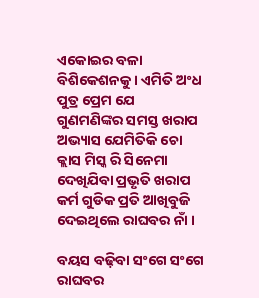ଏକୋଇର ବଳା ବିଶିକେଶନକୁ । ଏମିତି ଅଂଧ ପୁତ୍ର ପ୍ରେମ ଯେ ଗୁଣମଣିଙ୍କର ସମସ୍ତ ଖରାପ ଅଭ୍ୟାସ ଯେମିତିକି ଚୋ କ୍ଲାସ ମିସ୍କ ରି ସିନେମା ଦେଖିଯିବା ପ୍ରଭୃତି ଖରାପ କର୍ମ ଗୁଡିକ ପ୍ରତି ଆଖିବୁଜି ଦେଇଥିଲେ ରାଘବର ନାଁ ।

ବୟସ ବଢ଼ିବା ସଂଗେ ସଂଗେ ରାଘବର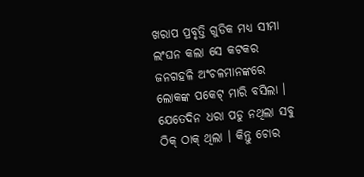ଖରାପ ପ୍ରବୃତ୍ତି ଗୁଡିକ ମଧ୍ୟ ସୀମା ଲଂଘନ କଲା ସେ କଟକର ଜନଗହଳି ଅଂଚଳମାନଙ୍କରେ ଲୋକଙ୍କ ପକେଟ୍ ମାରି ବସିଲା । ଯେତେଦିନ ଧରା ପଡୁ ନଥିଲା ସବୁ ଠିକ୍ ଠାକ୍ ଥିଲା । କିନ୍ତୁ ଚୋର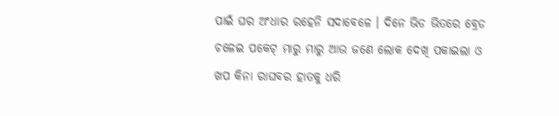ପାଇଁ ଘର ଅଂଧାର ରହେନି ସଦାବେଳେ । ଦିନେ ଭିଡ ଭିତରେ ବ୍ରେଡ ଚଳେଇ ପକେଟ୍ ମାରୁ ମାରୁ ଆଉ ଜଣେ ଲୋକ ଦେଖି ପକାଇଲା ଓ ଖପ କିନା ରାଘବର ହାତକୁ ଧରି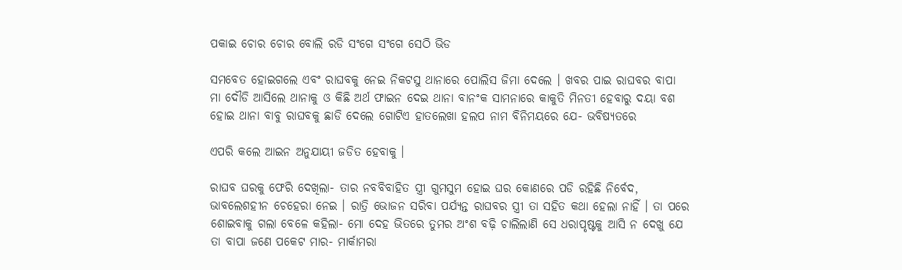ପକାଇ ଚୋର ଚୋର ବୋଲି ରଡି ସଂଗେ ସଂଗେ ସେଠି ଭିଡ

ସମବେତ ହୋଇଗଲେ ଏବଂ ରାଘବକୁ ନେଇ ନିକଟସୁ ଥାନାରେ ପୋଲିସ ଜିମା ଦେଲେ । ଖବର ପାଇ ରାଘବର ବାପା ମା ଦୌଡି ଆସିଲେ ଥାନାକୁ ଓ କିଛି ଅର୍ଥ ଫାଇନ ଦେଇ ଥାନା ବାନଂକ ସାମନାରେ କାକୁତି ମିନତୀ ହେବାରୁ ଦୟା ବଶ ହୋଇ ଥାନା ବାବୁ ରାଘବକୁ ଛାଡି ଦେଲେ ଗୋଟିଏ ହାତଲେଖା ହଲପ ନାମ ବିନିମୟରେ ଯେ- ଭବିଷ୍ୟତରେ

ଏପରି କଲେ ଆଇନ ଅନୁଯାୟୀ ଜଡିତ ହେବାକୁ ।

ରାଘବ ଘରକୁ ଫେରି ଦେଖିଲା- ତାର ନବବିବାହିତ ସ୍ତ୍ରୀ ଗୁମସୁମ ହୋଇ ଘର କୋଣରେ ପଡି ରହିଛି ନିର୍ବେଦ, ଭାବଲେଶହୀନ ଚେହେରା ନେଇ । ରାତ୍ରି ଭୋଜନ ସରିବା ପର୍ଯ୍ୟନ୍ତ ରାଘବର ସ୍ତ୍ରୀ ତା ସହିତ କଥା ହେଲା ନାହିଁ । ତା ପରେ ଶୋଇବାକୁ ଗଲା ବେଳେ କହିଲା- ମୋ ଦେହ ଭିତରେ ତୁମର ଅଂଶ ବଢ଼ି ଚାଲିଲାଣି ସେ ଧରାପୃଷ୍ଟକୁ ଆସି ନ ଦେଖୁ ଯେ ତା ବାପା ଜଣେ ପକେଟ ମାର- ମାର୍କାମରା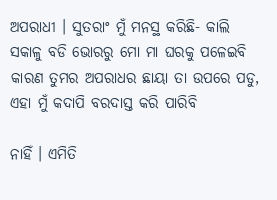ଅପରାଧୀ । ସୁତରାଂ ମୁଁ ମନସ୍ଥ କରିଛି- କାଲି ସକାଳୁ ବଡି ଭୋରରୁ ମୋ ମା ଘରକୁ ପଳେଇବି କାରଣ ତୁମର ଅପରାଧର ଛାୟା ତା ଉପରେ ପଡୁ, ଏହା ମୁଁ କଦାପି ବରଦାସ୍ତ କରି ପାରିବି

ନାହିଁ । ଏମିତି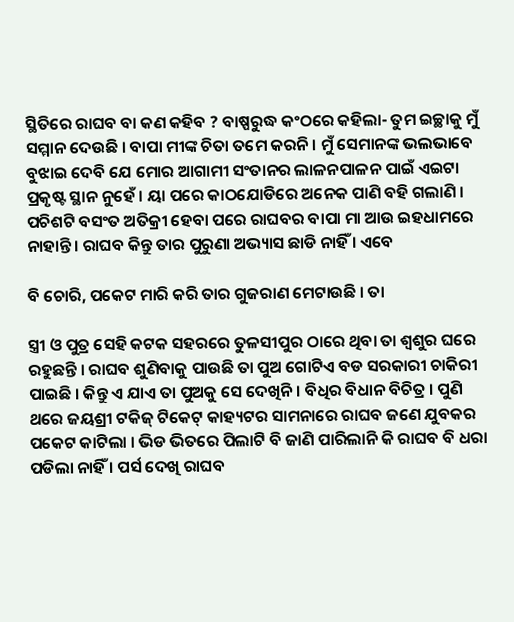ସ୍ଥିତିରେ ରାଘବ ବା କଣ କହିବ ? ବାଷ୍ପରୁଦ୍ଧ କଂଠରେ କହିଲା- ତୁମ ଇଚ୍ଛାକୁ ମୁଁ ସମ୍ମାନ ଦେଉଛି । ବାପା ମୀଙ୍କ ଚିତା ତମେ କରନି । ମୁଁ ସେମାନଙ୍କ ଭଲଭାବେ ବୁଝାଇ ଦେବି ଯେ ମୋର ଆଗାମୀ ସଂତାନର ଲାଳନପାଳନ ପାଇଁ ଏଇଟା ପ୍ରକୃଷ୍ଟ ସ୍ଥାନ ନୁହେଁ । ୟା ପରେ କାଠଯୋଡିରେ ଅନେକ ପାଣି ବହି ଗଲାଣି । ପଚିଶଟି ବସଂତ ଅତିକ୍ରୀ ହେବା ପରେ ରାଘବର ବାପା ମା ଆଉ ଇହଧାମରେ ନାହାନ୍ତି । ରାଘବ କିନ୍ତୁ ତାର ପୁରୁଣା ଅଭ୍ୟାସ ଛାଡି ନାହିଁ । ଏବେ

ବି ଚୋରି, ପକେଟ ମାରି କରି ତାର ଗୁଜରାଣ ମେଟାଉଛି । ତା

ସ୍ତ୍ରୀ ଓ ପୁତ୍ର ସେହି କଟକ ସହରରେ ତୁଳସୀପୁର ଠାରେ ଥିବା ତା ଶ୍ବଶୁର ଘରେ ରହୁଛନ୍ତି । ରାଘବ ଶୁଣିବାକୁ ପାଉଛି ତା ପୁଅ ଗୋଟିଏ ବଡ ସରକାରୀ ଚାକିରୀ ପାଇଛି । କିନ୍ତୁ ଏ ଯାଏ ତା ପୁଅକୁ ସେ ଦେଖିନି । ବିଧିର ବିଧାନ ବିଚିତ୍ର । ପୁଣି ଥରେ ଜୟଶ୍ରୀ ଟକିଜ୍ ଟିକେଟ୍ କାହ୍ୟଟର ସାମନାରେ ରାଘବ ଜଣେ ଯୁବକର ପକେଟ କାଟିଲା । ଭିଡ ଭିତରେ ପିଲାଟି ବି ଜାଣି ପାରିଲାନି କି ରାଘବ ବି ଧରା ପଡିଲା ନାହିଁ । ପର୍ସ ଦେଖି ରାଘବ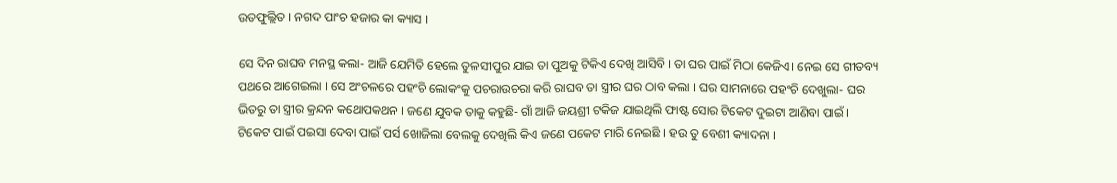ଉତଫୁଲ୍ଲିତ । ନଗଦ ପାଂଚ ହଜାର କା କ୍ୟାସ ।

ସେ ଦିନ ରାଘବ ମନସ୍ଥ କଲା- ଆଜି ଯେମିତି ହେଲେ ତୁଳସୀପୁର ଯାଇ ତା ପୁଅକୁ ଟିକିଏ ଦେଖି ଆସିବି । ତା ଘର ପାଇଁ ମିଠା କେଜିଏ। ନେଇ ସେ ଗୀତବ୍ୟ ପଥରେ ଆଗେଇଲା । ସେ ଅଂଚଳରେ ପହଂଚି ଲୋକଂକୁ ପଚରାଉଚରା କରି ରାଘବ ତା ସ୍ତ୍ରୀର ଘର ଠାବ କଲା । ଘର ସାମନାରେ ପହଂଚି ଦେଖୁଲା- ଘର ଭିତରୁ ତା ସ୍ତ୍ରୀର କ୍ରନ୍ଦନ କଥୋପକଥନ । ଜଣେ ଯୁବକ ତାକୁ କହୁଛି- ଗାଁ ଆଜି ଜୟଶ୍ରୀ ଟକିଜ ଯାଇଥିଲି ଫାଷ୍ଟ ସୋର ଟିକେଟ ଦୁଇଟା ଆଣିବା ପାଇଁ । ଟିକେଟ ପାଇଁ ପଇସା ଦେବା ପାଇଁ ପର୍ସ ଖୋଜିଲା ବେଲକୁ ଦେଖିଲି କିଏ ଜଣେ ପକେଟ ମାରି ନେଇଛି । ହଉ ତୁ ବେଶୀ କ୍ୟାଦନା ।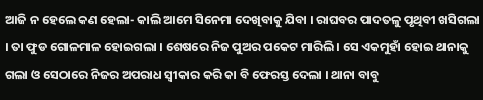ଆଜି ନ ହେଲେ କଣ ହେଲା- କାଲି ଆମେ ସିନେମା ଦେଖିବାକୁ ଯିବା । ରାଘବର ପାଦତଳୁ ପୃଥିବୀ ଖସିଗଲା । ତା ଫୁଡ ଗୋଳମାଳ ହୋଇଗଲା । ଶେଷରେ ନିଜ ପୁଅର ପକେଟ ମାରିଲି । ସେ ଏକମୁହାଁ ହୋଇ ଥାନାକୁ ଗଲା ଓ ସେଠାରେ ନିଜର ଅପରାଧ ସ୍ବୀକାର କରି କା ବି ଫେରସ୍ତ ଦେଲା । ଥାନା ବାବୁ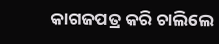କାଗଜପତ୍ର କରି ଚାଲିଲେ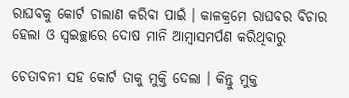ରାଘବକୁ କୋର୍ଟ ଚାଲାଣ କରିବା ପାଇଁ । କାଳକ୍ରମେ ରାଘବର ବିଚାର ହେଲା ଓ ସ୍ୱଇଚ୍ଛାରେ ଦୋଷ ମାନି ଆମ୍ବାସମର୍ପଣ କରିଥିବାରୁ

ଚେତାବନୀ ସହ କୋର୍ଟ ତାକୁ ମୁକ୍ତି ଦେଲା । କିନ୍ତୁ ମୁକ୍ତ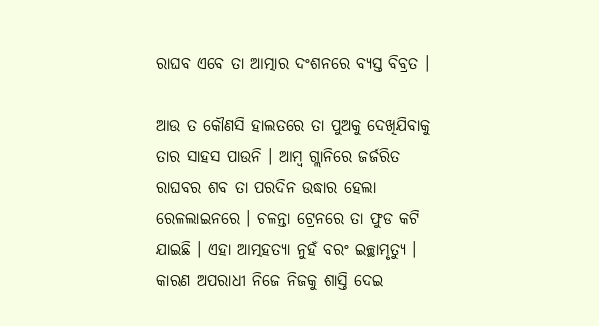ରାଘବ ଏବେ ତା ଆତ୍ମାର ଦଂଶନରେ ବ୍ୟସ୍ତ ବିବ୍ରତ ।

ଆଉ ତ କୌଣସି ହାଲତରେ ତା ପୁଅକୁ ଦେଖିଯିବାକୁ ତାର ସାହସ ପାଉନି । ଆମ୍ବ ଗ୍ଲାନିରେ ଜର୍ଜରିତ ରାଘବର ଶବ ତା ପରଦିନ ଉଦ୍ଧାର ହେଲା ରେଳଲାଇନରେ । ଚଳନ୍ତା ଟ୍ରେନରେ ତା ଫୁଡ କଟି ଯାଇଛି । ଏହା ଆତ୍ମହତ୍ୟା ନୁହଁ ବରଂ ଇଚ୍ଛାମୃତ୍ୟୁ । କାରଣ ଅପରାଧୀ ନିଜେ ନିଜକୁ ଶାସ୍ତି ଦେଇ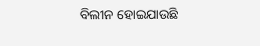ବିଲୀନ ହୋଇଯାଉଛି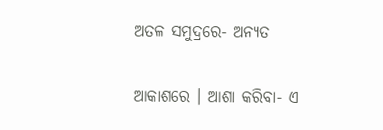ଅତଳ ସମୁଦ୍ରରେ- ଅନ୍ୟତ

ଆକାଶରେ । ଆଶା କରିବା- ଏ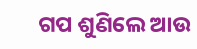ଗପ ଶୁଣିଲେ ଆଉ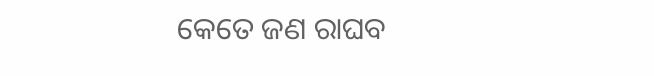କେତେ ଜଣ ରାଘବ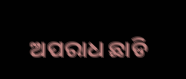ଅପରାଧ ଛାଡି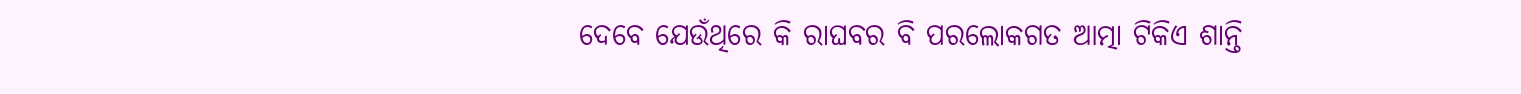ଦେବେ ଯେଉଁଥିରେ କି ରାଘବର ବି ପରଲୋକଗତ ଆତ୍ମା ଟିକିଏ ଶାନ୍ତି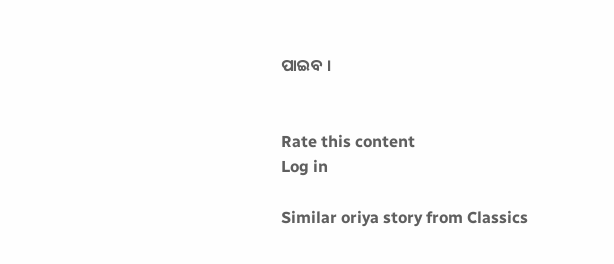ପାଇବ ।


Rate this content
Log in

Similar oriya story from Classics